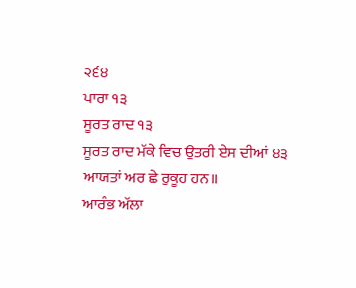੨੬੪
ਪਾਰਾ ੧੩
ਸੂਰਤ ਰਾਦ ੧੩
ਸੂਰਤ ਰਾਦ ਮੱਕੇ ਵਿਚ ਉਤਰੀ ਏਸ ਦੀਆਂ ੪੩
ਆਯਤਾਂ ਅਰ ਛੇ ਰੁਕੂਹ ਹਨ॥
ਆਰੰਭ ਅੱਲਾ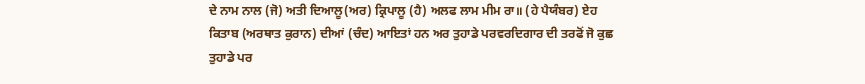ਦੇ ਨਾਮ ਨਾਲ (ਜੋ) ਅਤੀ ਦਿਆਲੂ(ਅਰ) ਕ੍ਰਿਪਾਲੂ (ਹੈ) ਅਲਫ ਲਾਮ ਮੀਮ ਰਾ॥ (ਹੇ ਪੈਯੰਬਰ) ਏਹ ਕਿਤਾਬ (ਅਰਥਾਤ ਕੁਰਾਨ) ਦੀਆਂ (ਚੰਦ) ਆਇਤਾਂ ਹਨ ਅਰ ਤੁਹਾਡੇ ਪਰਵਰਦਿਗਾਰ ਦੀ ਤਰਫੋਂ ਜੋ ਕੁਛ ਤੁਹਾਡੇ ਪਰ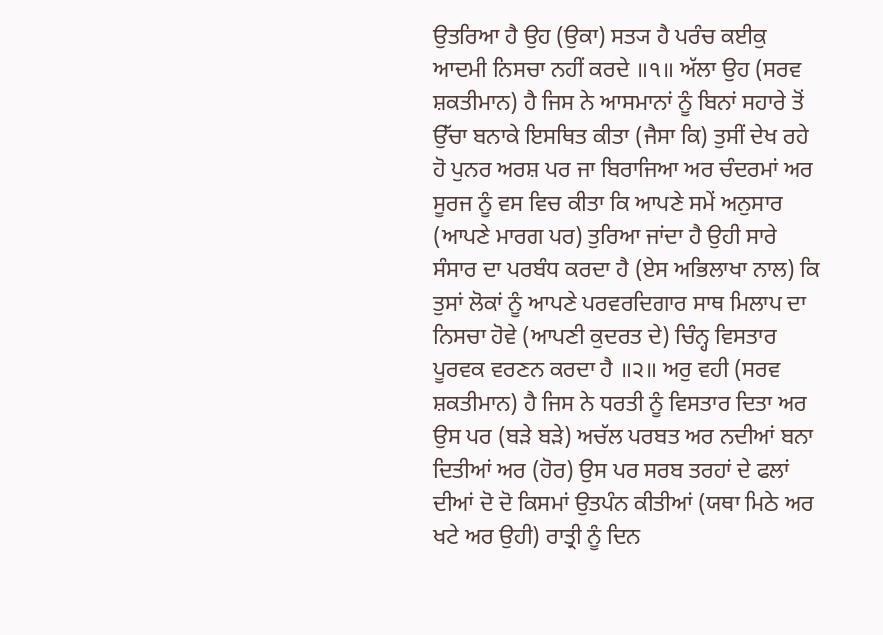ਉਤਰਿਆ ਹੈ ਉਹ (ਉਕਾ) ਸਤ੍ਯ ਹੈ ਪਰੰਚ ਕਈਕੁ ਆਦਮੀ ਨਿਸਚਾ ਨਹੀਂ ਕਰਦੇ ॥੧॥ ਅੱਲਾ ਉਹ (ਸਰਵ ਸ਼ਕਤੀਮਾਨ) ਹੈ ਜਿਸ ਨੇ ਆਸਮਾਨਾਂ ਨੂੰ ਬਿਨਾਂ ਸਹਾਰੇ ਤੋਂ ਉੱਚਾ ਬਨਾਕੇ ਇਸਥਿਤ ਕੀਤਾ (ਜੈਸਾ ਕਿ) ਤੁਸੀਂ ਦੇਖ ਰਹੇ ਹੋ ਪੁਨਰ ਅਰਸ਼ ਪਰ ਜਾ ਬਿਰਾਜਿਆ ਅਰ ਚੰਦਰਮਾਂ ਅਰ ਸੂਰਜ ਨੂੰ ਵਸ ਵਿਚ ਕੀਤਾ ਕਿ ਆਪਣੇ ਸਮੇਂ ਅਨੁਸਾਰ (ਆਪਣੇ ਮਾਰਗ ਪਰ) ਤੁਰਿਆ ਜਾਂਦਾ ਹੈ ਉਹੀ ਸਾਰੇ ਸੰਸਾਰ ਦਾ ਪਰਬੰਧ ਕਰਦਾ ਹੈ (ਏਸ ਅਭਿਲਾਖਾ ਨਾਲ) ਕਿ ਤੁਸਾਂ ਲੋਕਾਂ ਨੂੰ ਆਪਣੇ ਪਰਵਰਦਿਗਾਰ ਸਾਥ ਮਿਲਾਪ ਦਾ ਨਿਸਚਾ ਹੋਵੇ (ਆਪਣੀ ਕੁਦਰਤ ਦੇ) ਚਿੰਨ੍ਹ ਵਿਸਤਾਰ ਪੂਰਵਕ ਵਰਣਨ ਕਰਦਾ ਹੈ ॥੨॥ ਅਰੁ ਵਹੀ (ਸਰਵ ਸ਼ਕਤੀਮਾਨ) ਹੈ ਜਿਸ ਨੇ ਧਰਤੀ ਨੂੰ ਵਿਸਤਾਰ ਦਿਤਾ ਅਰ ਉਸ ਪਰ (ਬੜੇ ਬੜੇ) ਅਚੱਲ ਪਰਬਤ ਅਰ ਨਦੀਆਂ ਬਨਾ ਦਿਤੀਆਂ ਅਰ (ਹੋਰ) ਉਸ ਪਰ ਸਰਬ ਤਰਹਾਂ ਦੇ ਫਲਾਂ ਦੀਆਂ ਦੋ ਦੋ ਕਿਸਮਾਂ ਉਤਪੰਨ ਕੀਤੀਆਂ (ਯਥਾ ਮਿਠੇ ਅਰ ਖਟੇ ਅਰ ਉਹੀ) ਰਾਤ੍ਰੀ ਨੂੰ ਦਿਨ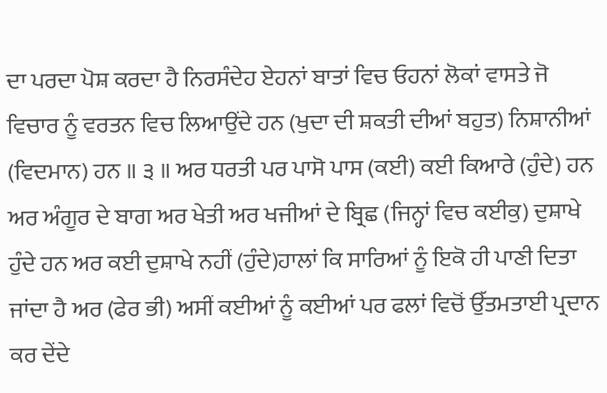ਦਾ ਪਰਦਾ ਪੋਸ਼ ਕਰਦਾ ਹੈ ਨਿਰਸੰਦੇਹ ਏਹਨਾਂ ਬਾਤਾਂ ਵਿਚ ਓਹਨਾਂ ਲੋਕਾਂ ਵਾਸਤੇ ਜੋ ਵਿਚਾਰ ਨੂੰ ਵਰਤਨ ਵਿਚ ਲਿਆਉਂਦੇ ਹਨ (ਖੁਦਾ ਦੀ ਸ਼ਕਤੀ ਦੀਆਂ ਬਹੁਤ) ਨਿਸ਼ਾਨੀਆਂ (ਵਿਦਮਾਨ) ਹਨ ॥ ੩ ॥ ਅਰ ਧਰਤੀ ਪਰ ਪਾਸੋ ਪਾਸ (ਕਈ) ਕਈ ਕਿਆਰੇ (ਹੁੰਦੇ) ਹਨ ਅਰ ਅੰਗੂਰ ਦੇ ਬਾਗ ਅਰ ਖੇਤੀ ਅਰ ਖਜੀਆਂ ਦੇ ਬ੍ਰਿਛ (ਜਿਨ੍ਹਾਂ ਵਿਚ ਕਈਕੁ) ਦੁਸ਼ਾਖੇ ਹੁੰਦੇ ਹਨ ਅਰ ਕਈ ਦੁਸ਼ਾਖੇ ਨਹੀਂ (ਹੁੰਦੇ)ਹਾਲਾਂ ਕਿ ਸਾਰਿਆਂ ਨੂੰ ਇਕੋ ਹੀ ਪਾਣੀ ਦਿਤਾ ਜਾਂਦਾ ਹੈ ਅਰ (ਫੇਰ ਭੀ) ਅਸੀਂ ਕਈਆਂ ਨੂੰ ਕਈਆਂ ਪਰ ਫਲਾਂ ਵਿਚੋਂ ਉੱਤਮਤਾਈ ਪ੍ਰਦਾਨ ਕਰ ਦੇਂਦੇ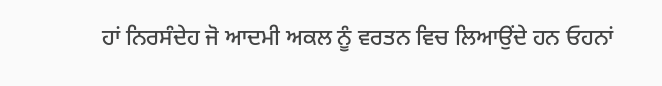ਹਾਂ ਨਿਰਸੰਦੇਹ ਜੋ ਆਦਮੀ ਅਕਲ ਨੂੰ ਵਰਤਨ ਵਿਚ ਲਿਆਉਂਦੇ ਹਨ ਓਹਨਾਂ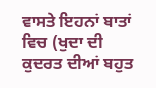ਵਾਸਤੇ ਇਹਨਾਂ ਬਾਤਾਂ ਵਿਚ (ਖੁਦਾ ਦੀ ਕੁਦਰਤ ਦੀਆਂ ਬਹੁਤ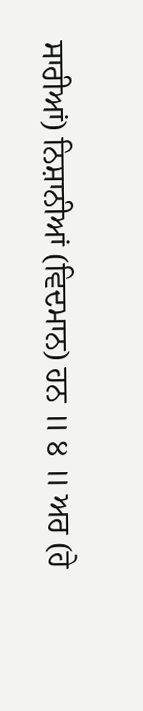ਸਾਰੀਆਂ) ਨਿਸ਼ਾਨੀਆਂ (ਵਿਦਮਾਨ) ਹਨ ॥ ੪ ॥ ਅਰ (ਹੇ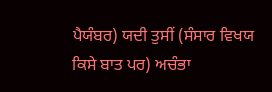ਪੈਯੰਬਰ) ਯਦੀ ਤੁਸੀਂ (ਸੰਸਾਰ ਵਿਖਯ ਕਿਸੇ ਬਾਤ ਪਰ) ਅਚੰਭਾ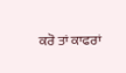ਕਰੋ ਤਾਂ ਕਾਫਰਾਂ